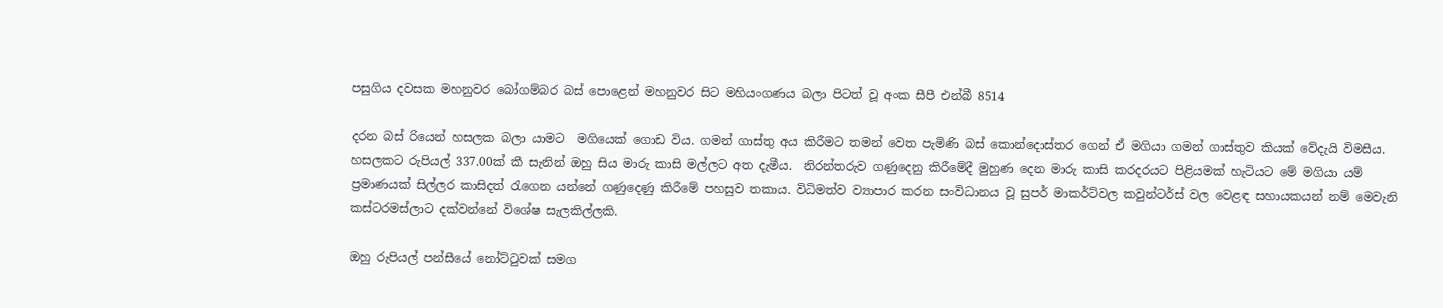පසුගිය දවසක මහනුවර බෝගම්බර බස් පොළෙන් මහනුවර සිට මහියංගණය බලා පිටත් වූ අංක සීපී එන්බී 8514

දරන බස් රියෙන් හසලක බලා යාමට  මගියෙක් ගොඩ විය. ගමන් ගාස්තු අය කිරීමට තමන් වෙත පැමිණි බස් කොන්දොස්තර ගෙන් ඒ මගියා ගමන් ගාස්තුව කියක් වේදැයි විමසීය. හසලකට රුපියල් 337.00ක් කී සැනින් ඔහු සිය මාරු කාසි මල්ලට අත දැමීය.  නිරන්තරුව ගණුදෙනු කිරීමේදී මුහුණ දෙන මාරු කාසි කරදරයට පිළියමක් හැටියට මේ මගියා යම් ප්‍රමාණයක් සිල්ලර කාසිදත් රැගෙන යන්නේ ගණුදෙණු කිරීමේ පහසුව තකාය. විධිමත්ව ව්‍යාපාර කරන සංවිධානය වූ සුපර් මාකර්ට්වල කවුන්ටර්ස් වල වෙළඳ සහායකයන් නම් මෙවැනි කස්ටරමස්ලාට දක්වන්නේ විශේෂ සැලකිල්ලකි.

ඔහු රුපියල් පන්සීයේ නෝට්ටුවක් සමග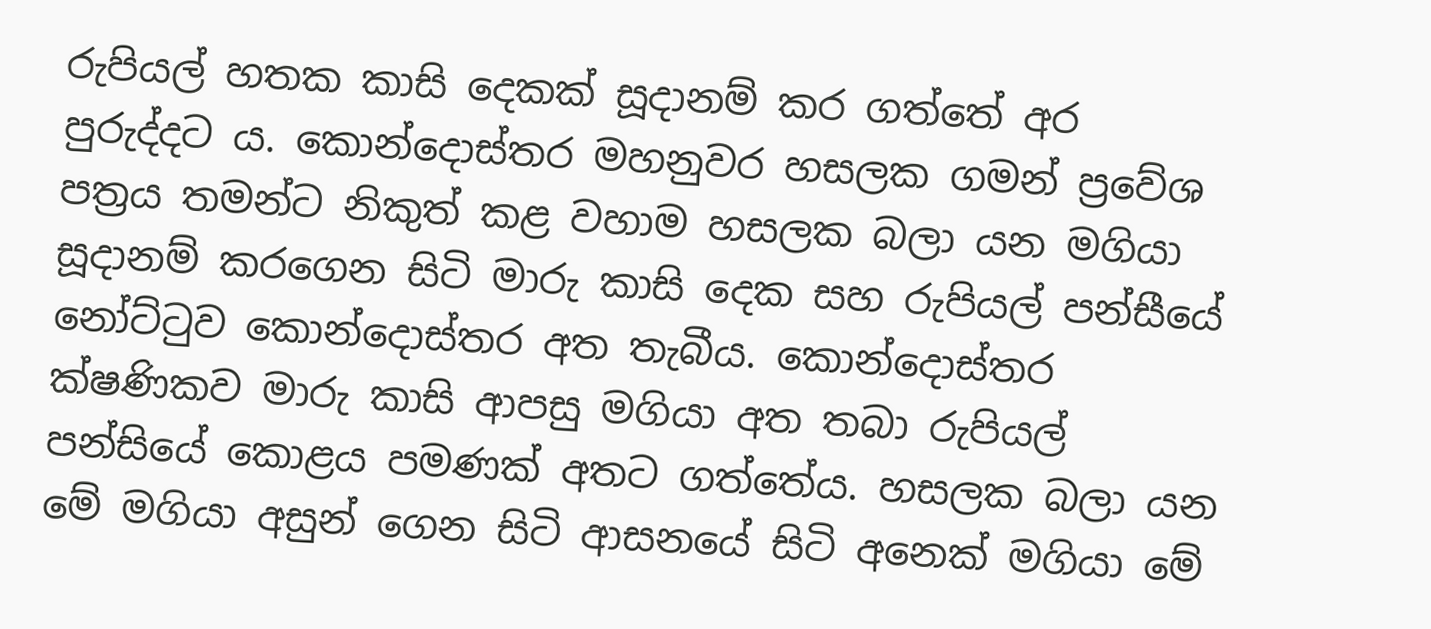රුපියල් හතක කාසි දෙකක් සූදානම් කර ගත්තේ අර පුරුද්දට ය. කොන්දොස්තර මහනුවර හසලක ගමන් ප්‍රවේශ පත්‍රය තමන්ට නිකුත් කළ වහාම හසලක බලා යන මගියා සූදානම් කරගෙන සිටි මාරු කාසි දෙක සහ රුපියල් පන්සීයේ නෝට්ටුව කොන්දොස්තර අත තැබීය. කොන්දොස්තර ක්ෂණිකව මාරු කාසි ආපසු මගියා අත තබා රුපියල් පන්සියේ කොළය පමණක් අතට ගත්තේය. හසලක බලා යන මේ මගියා අසුන් ගෙන සිටි ආසනයේ සිටි අනෙක් මගියා මේ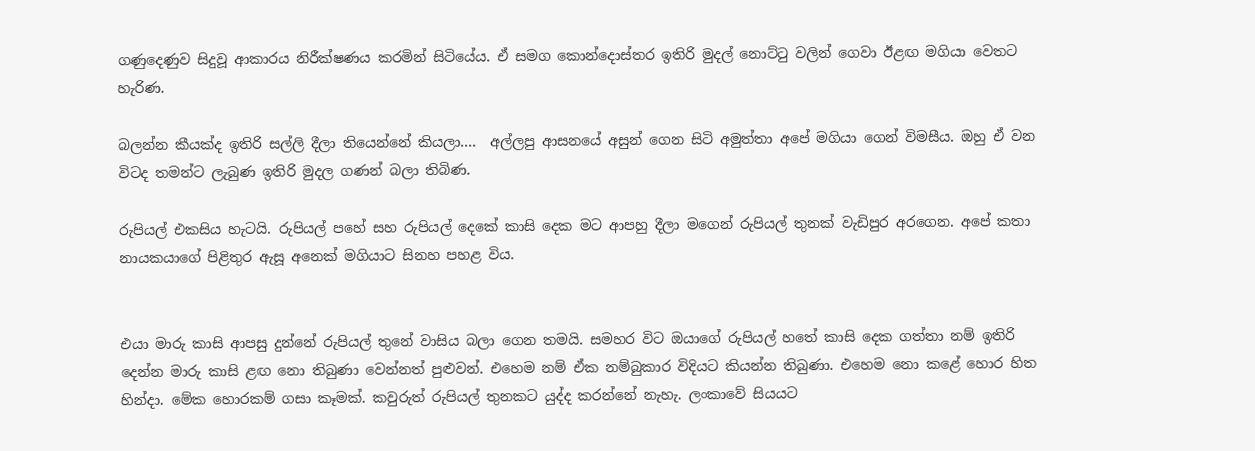ගණුදෙණුව සිදුවූ ආකාරය නිරීක්ෂණය කරමින් සිටියේය. ඒ සමග කොන්දොස්තර ඉතිරි මුදල් නොට්ටු වලින් ගෙවා ඊළඟ මගියා වෙතට හැරිණ.

බලන්න කීයක්ද ඉතිරි සල්ලි දීලා තියෙන්නේ කියලා....  අල්ලපු ආසනයේ අසුන් ගෙන සිටි අමුත්තා අපේ මගියා ගෙන් විමසීය. ඔහු ඒ වන විටද තමන්ට ලැබුණ ඉතිරි මුදල ගණන් බලා තිබිණ.

රුපියල් එකසිය හැටයි. රුපියල් පහේ සහ රුපියල් දෙකේ කාසි දෙක මට ආපහු දීලා මගෙන් රුපියල් තුනක් වැඩිපුර අරගෙන. අපේ කතා නායකයාගේ පිළිතුර ඇසූ අනෙක් මගියාට සිනහ පහළ විය.


එයා මාරු කාසි ආපසු දුන්නේ රුපියල් තුනේ වාසිය බලා ගෙන තමයි. සමහර විට ඔයාගේ රුපියල් හතේ කාසි දෙක ගත්තා නම් ඉතිරි දෙන්න මාරු කාසි ළඟ නො තිබුණා වෙන්නත් පුළුවන්. එහෙම නම් ඒක නම්බුකාර විදියට කියන්න තිබුණා. එහෙම නො කළේ හොර හිත හින්දා. මේක හොරකම් ගසා කෑමක්. කවුරුත් රුපියල් තුනකට යුද්ද කරන්නේ නැහැ. ලංකාවේ සියයට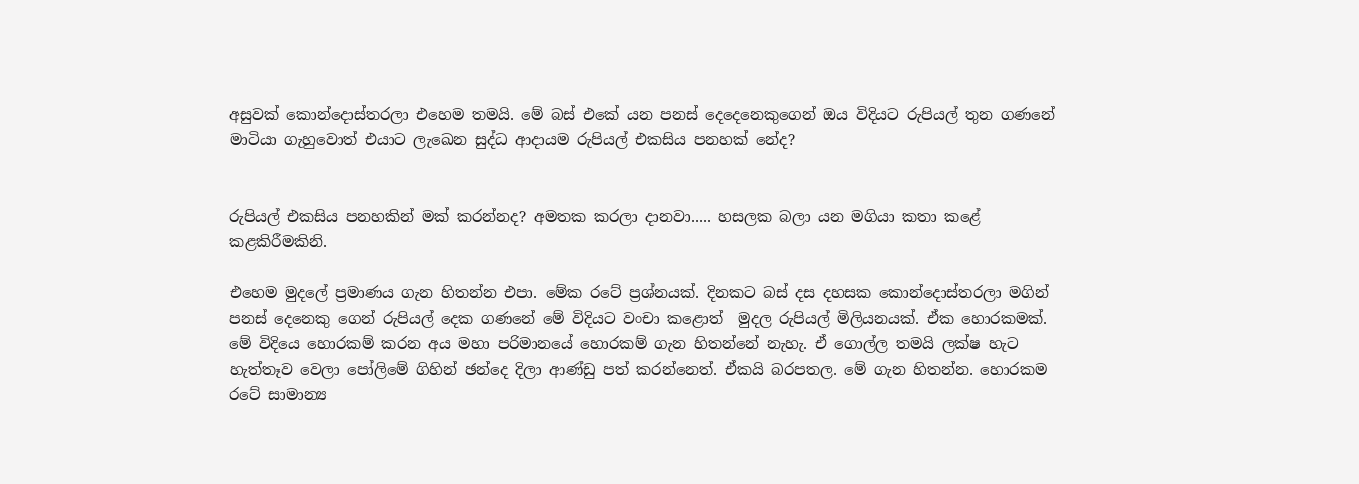අසුවක් කොන්දොස්තරලා එහෙම තමයි. මේ බස් එකේ යන පනස් දෙදෙනෙකුගෙන් ඔය විදියට රුපියල් තුන ගණනේ මාටියා ගැහුවොත් එයාට ලැඛෙන සුද්ධ ආදායම රුපියල් එකසිය පනහක් නේද?


රුපියල් එකසිය පනහකින් මක් කරන්නද? අමතක කරලා දානවා..... හසලක බලා යන මගියා කතා කළේ කළකිරීමකිනි.

එහෙම මුදලේ ප්‍රමාණය ගැන හිතන්න එපා. මේක රටේ ප්‍රශ්නයක්. දිනකට බස් දස දහසක කොන්දොස්තරලා මගින් පනස් දෙනෙකු ගෙන් රුපියල් දෙක ගණනේ මේ විදියට වංචා කළොත්  මුදල රුපියල් මිලියනයක්. ඒක හොරකමක්. මේ විදියෙ හොරකම් කරන අය මහා පරිමානයේ හොරකම් ගැන හිතන්නේ නැහැ. ඒ ගොල්ල තමයි ලක්ෂ හැට හැත්තෑව වෙලා පෝලිමේ ගිහින් ඡන්දෙ දිලා ආණ්ඩු පත් කරන්නෙත්. ඒකයි බරපතල. මේ ගැන හිතන්න. හොරකම රටේ සාමාන්‍ය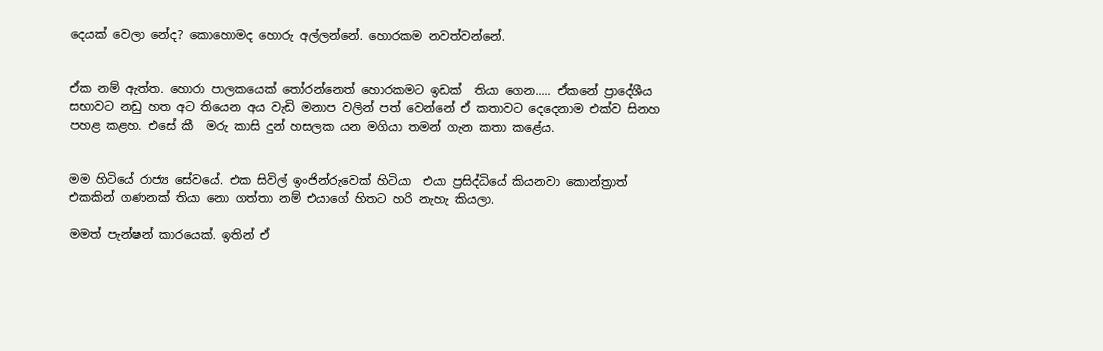දෙයක් වෙලා නේද? කොහොමද හොරු අල්ලන්නේ. හොරකම නවත්වන්නේ.


ඒක නම් ඇත්ත. හොරා පාලකයෙක් තෝරන්නෙත් හොරකමට ඉඩක්  තියා ගෙන..... ඒකනේ ප්‍රාදේශීය සභාවට නඩු හත අට තියෙන අය වැඩි මනාප වලින් පත් වෙන්නේ ඒ කතාවට දෙදෙනාම එක්ව සිනහ පහළ කළහ. එසේ කී  මරු කාසි දුන් හසලක යන මගියා තමන් ගැන කතා කළේය.


මම හිටියේ රාජ්‍ය සේවයේ. එක සිවිල් ඉංජින්රුවෙක් හිටියා  එයා ප්‍රසිද්ධියේ කියනවා කොන්ත්‍රාත් එකකින් ගණනක් තියා නො ගත්තා නම් එයාගේ හිතට හරි නැහැ කියලා.

මමත් පැන්ෂන් කාරයෙක්. ඉතින් ඒ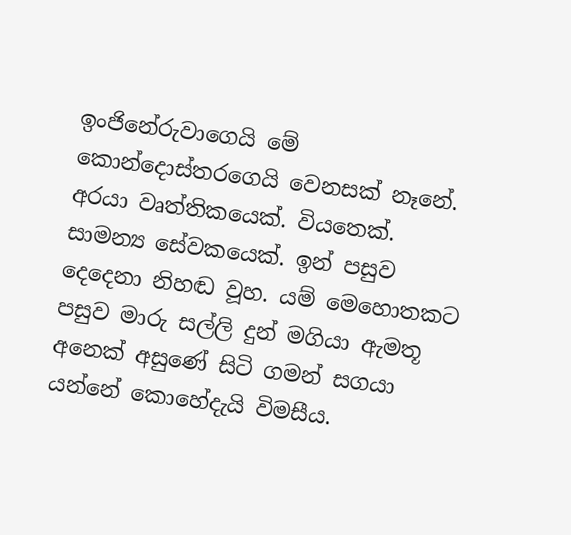ඉංජිනේරුවාගෙයි මේ කොන්දොස්තරගෙයි වෙනසක් නෑනේ. අරයා වෘත්තිකයෙක්. වියතෙක්. සාමන්‍ය සේවකයෙක්. ඉන් පසුව දෙදෙනා නිහඬ වූහ. යම් මෙහොතකට පසුව මාරු සල්ලි දුන් මගියා ඇමතූ අනෙක් අසුණේ සිටි ගමන් සගයා යන්නේ කොහේදැයි විමසීය.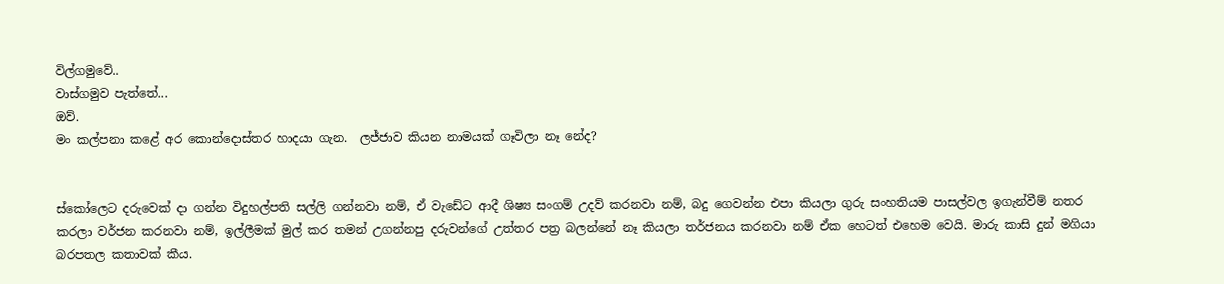විල්ගමුවේ..
වාස්ගමුව පැත්තේ...
ඔව්.
මං කල්පනා කළේ අර කොන්දොස්තර හාදයා ගැන.  ලජ්ජාව කියන නාමයක් ගෑවිලා නෑ නේද?


ස්කෝලෙට දරුවෙක් දා ගන්න විදුහල්පති සල්ලි ගන්නවා නම්, ඒ වැඩේට ආදී ශිෂ්‍ය සංගම් උදව් කරනවා නම්, බදු ගෙවන්න එපා කියලා ගුරු සංහතියම පාසල්වල ඉගැන්වීම් නතර කරලා වර්ජන කරනවා නම්, ඉල්ලීමක් මුල් කර තමන් උගන්නපු දරුවන්ගේ උත්තර පත්‍ර බලන්නේ නෑ කියලා තර්ජනය කරනවා නම් ඒක හෙටත් එහෙම වෙයි. මාරු කාසි දුන් මගියා බරපතල කතාවක් කීය.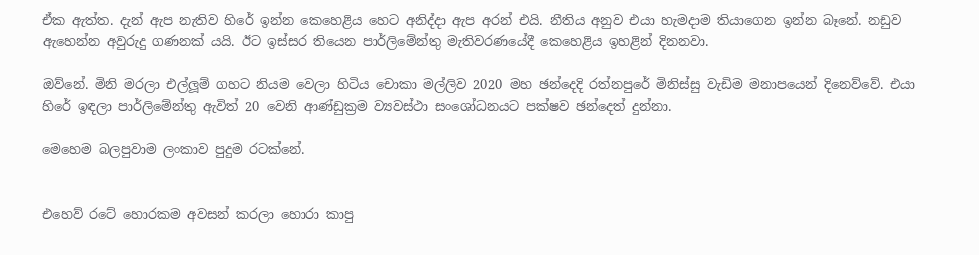ඒක ඇත්ත. දැන් ඇප නැතිව හිරේ ඉන්න කෙහෙළිය හෙට අනිද්දා ඇප අරන් එයි. නීතිය අනුව එයා හැමදාම තියාගෙන ඉන්න බෑනේ. නඩුව ඇහෙන්න අවුරුදු ගණනක් යයි. ඊට ඉස්සර තියෙන පාර්ලිමේන්තු මැතිවරණයේදී කෙහෙළිය ඉහළින් දිනනවා.

ඔව්නේ. මිනි මරලා එල්ලූම් ගහට නියම වෙලා හිටිය චොකා මල්ලිව 2020 මහ ඡන්දෙදි රත්නපුරේ මිනිස්සු වැඩිම මනාපයෙන් දිනෙව්වේ. එයා හිරේ ඉඳලා පාර්ලිමේන්තු ඇවිත් 20 වෙනි ආණ්ඩුක්‍රම ව්‍යවස්ථා සංශෝධනයට පක්ෂව ඡන්දෙත් දුන්නා.

මෙහෙම බලපුවාම ලංකාව පුදුම රටක්නේ.


එහෙව් රටේ හොරකම අවසන් කරලා හොරා කාපු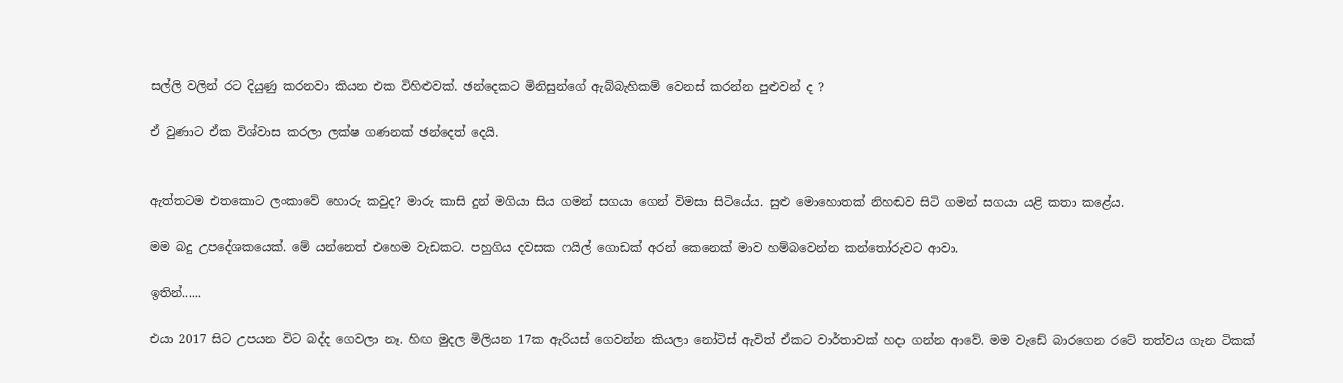සල්ලි වලින් රට දියුණු කරනවා කියන එක විහිළුවක්. ඡන්දෙකට මිනිසුන්ගේ ඇබ්බැහිකම් වෙනස් කරන්න පුළුවන් ද ?

ඒ වුණාට ඒක විශ්වාස කරලා ලක්ෂ ගණනක් ඡන්දෙත් දෙයි.


ඇත්තටම එතකොට ලංකාවේ හොරු කවුද? මාරු කාසි දුන් මගියා සිය ගමන් සගයා ගෙන් විමසා සිටියේය. සුළු මොහොතක් නිහඬව සිටි ගමන් සගයා යළි කතා කළේය.

මම බදු උපදේශකයෙක්. මේ යන්නෙත් එහෙම වැඩකට. පහුගිය දවසක ෆයිල් ගොඩක් අරන් කෙනෙක් මාව හම්බවෙන්න කන්තෝරුවට ආවා.

ඉතින්......

එයා 2017 සිට උපයන විට බද්ද ගෙවලා නෑ. හිඟ මුදල මිලියන 17ක ඇරියස් ගෙවන්න කියලා නෝටිස් ඇවිත් ඒකට වාර්තාවක් හදා ගන්න ආවේ. මම වැඩේ බාරගෙන රටේ තත්වය ගැන ටිකක්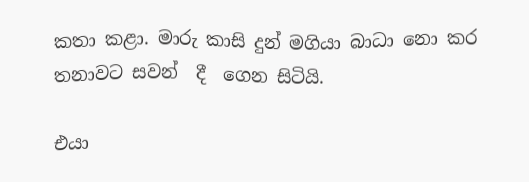කතා කළා. මාරු කාසි දුන් මගියා බාධා නො කර තනාවට සවන්  දී  ගෙන සිටියි.

එයා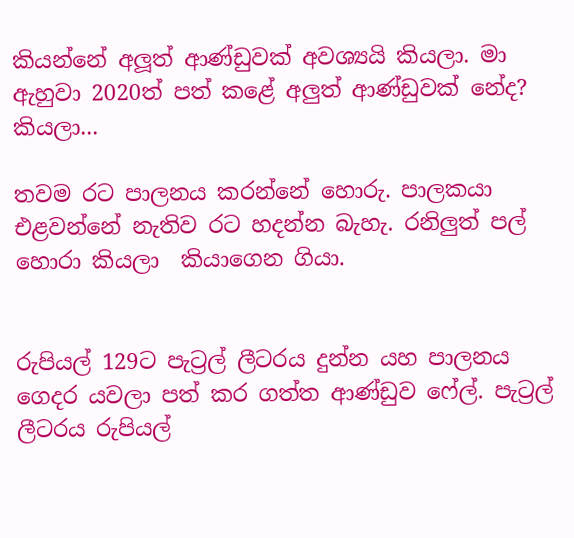කියන්නේ අලූත් ආණ්ඩුවක් අවශ්‍යයි කියලා. මා ඇහුවා 2020ත් පත් කළේ අලුත් ආණ්ඩුවක් නේද? කියලා...

තවම රට පාලනය කරන්නේ හොරු. පාලකයා එළවන්නේ නැතිව රට හදන්න බැහැ. රනිලුත් පල් හොරා කියලා  කියාගෙන ගියා.


රුපියල් 129ට පැට්‍රල් ලීටරය දුන්න යහ පාලනය  ගෙදර යවලා පත් කර ගත්ත ආණ්ඩුව ෆේල්. පැට්‍රල් ලීටරය රුපියල්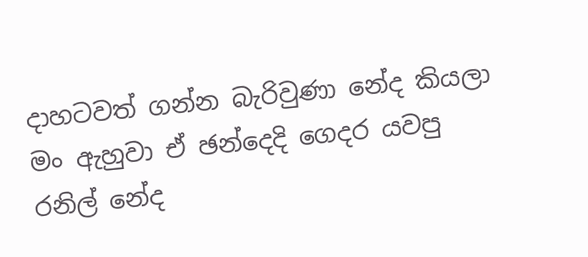දාහටවත් ගන්න බැරිවුණා නේද කියලා මං ඇහුවා ඒ ඡන්දෙදි ගෙදර යවපු රනිල් නේද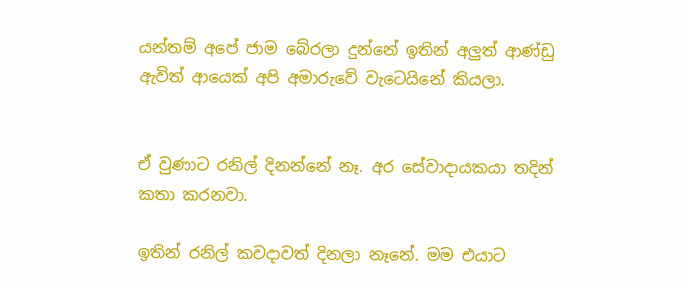යන්තම් අපේ ජාම බේරලා දුන්නේ ඉතින් අලුත් ආණ්ඩු ඇවිත් ආයෙක් අපි අමාරුවේ වැටෙයිනේ කියලා.


ඒ වුණාට රනිල් දිනන්නේ නෑ. අර සේවාදායකයා තදින් කතා කරනවා.

ඉතින් රනිල් කවදාවත් දිනලා නෑනේ. මම එයාට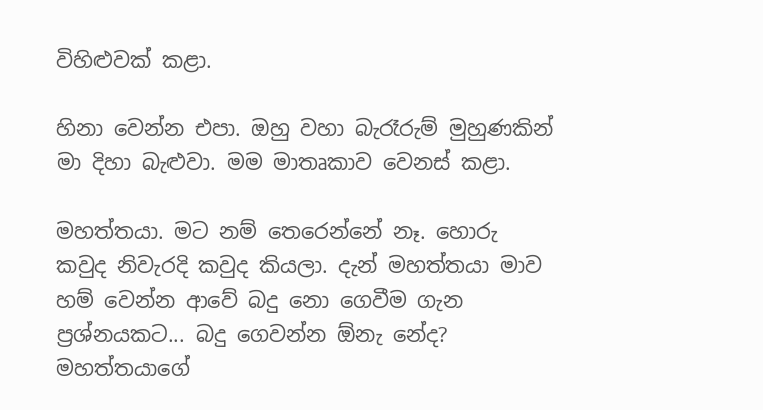විහිළුවක් කළා.

හිනා වෙන්න එපා. ඔහු වහා බැරෑරුම් මුහුණකින් මා දිහා බැළුවා. මම මාතෘකාව වෙනස් කළා.

මහත්තයා. මට නම් තෙරෙන්නේ නෑ. හොරු කවුද නිවැරදි කවුද කියලා. දැන් මහත්තයා මාව හම් වෙන්න ආවේ බදු නො ගෙවීම ගැන ප්‍රශ්නයකට... බදු ගෙවන්න ඕනැ නේද? මහත්තයාගේ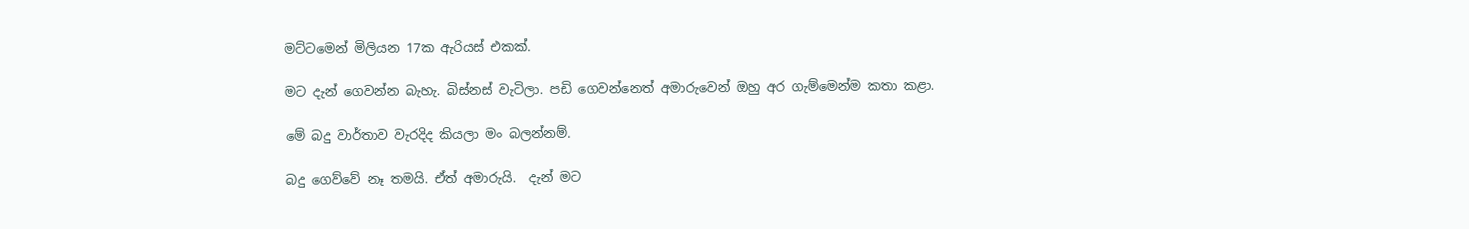මට්ටමෙන් මිලියන 17ක ඇරියස් එකක්.

මට දැන් ගෙවන්න බැහැ. බිස්නස් වැටිලා. පඩි ගෙවන්නෙත් අමාරුවෙන් ඔහු අර ගැම්මෙන්ම කතා කළා.

මේ බදු වාර්තාව වැරදිද කියලා මං බලන්නම්.

බදු ගෙව්වේ නෑ තමයි. ඒත් අමාරුයි.  දැන් මට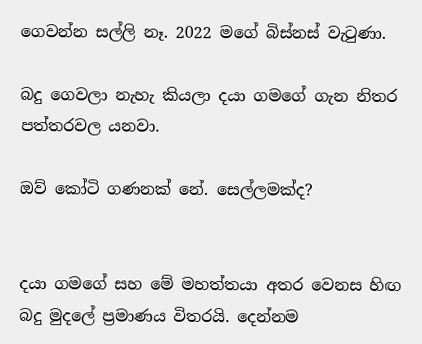ගෙවන්න සල්ලි නෑ. 2022 මගේ බිස්නස් වැටුණා.

බදු ගෙවලා නැහැ කියලා දයා ගමගේ ගැන නිතර පත්තරවල යනවා.

ඔව් කෝටි ගණනක් නේ. සෙල්ලමක්ද?


දයා ගමගේ සහ මේ මහත්තයා අතර වෙනස හිඟ බදු මුදලේ ප්‍රමාණය විතරයි. දෙන්නම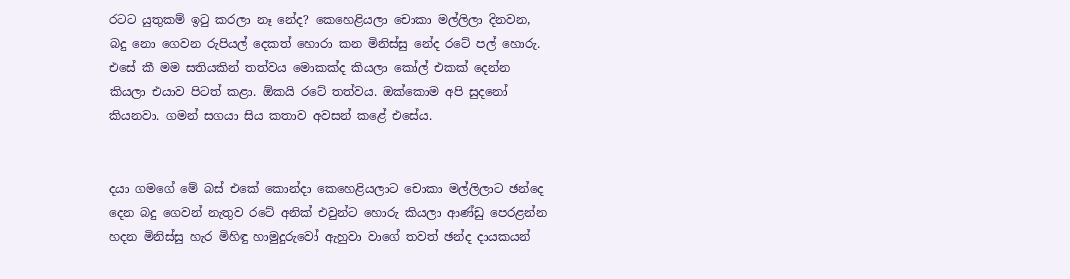රටට යුතුකම් ඉටු කරලා නෑ නේද? කෙහෙළියලා චොකා මල්ලිලා දිනවන, බදු නො ගෙවන රුපියල් දෙකත් හොරා කන මිනිස්සු නේද රටේ පල් හොරු. එසේ කී මම සතියකින් තත්වය මොකක්ද කියලා කෝල් එකක් දෙන්න කියලා එයාව පිටත් කළා. ඕකයි රටේ තත්වය. ඔක්කොම අපි සුදනෝ කියනවා. ගමන් සගයා සිය කතාව අවසන් කළේ එසේය.


දයා ගමගේ මේ බස් එකේ කොන්දා කෙහෙළියලාට චොකා මල්ලිලාට ඡන්දෙ දෙන බදු ගෙවන් නැතුව රටේ අනික් එවුන්ට හොරු කියලා ආණ්ඩු පෙරළන්න හදන මිනිස්සු හැර මිහිඳු හාමුදුරුවෝ ඇහුවා වාගේ තවත් ඡන්ද දායකයන්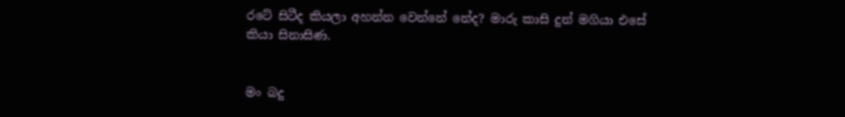රටේ සිටීද කියලා අහන්න වෙන්නේ නේද? මාරු කාසි දුන් මගියා එසේ කියා සිනාසිණ.


මං බදු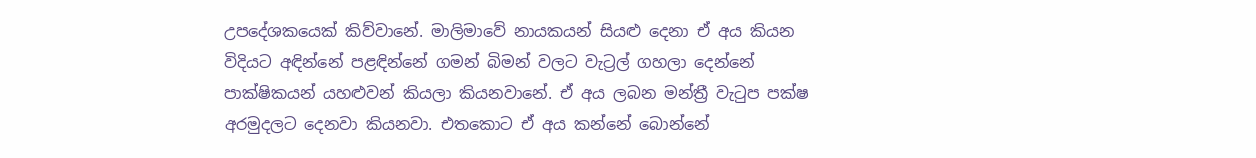උපදේශකයෙක් කිව්වානේ. මාලිමාවේ නායකයන් සියළු දෙනා ඒ අය කියන විදියට අඳින්නේ පළඳින්නේ ගමන් බිමන් වලට වැට්‍රල් ගහලා දෙන්නේ පාක්ෂිකයන් යහළුවන් කියලා කියනවානේ. ඒ අය ලබන මන්ත්‍රී වැටුප පක්ෂ අරමුදලට දෙනවා කියනවා. එතකොට ඒ අය කන්නේ බොන්නේ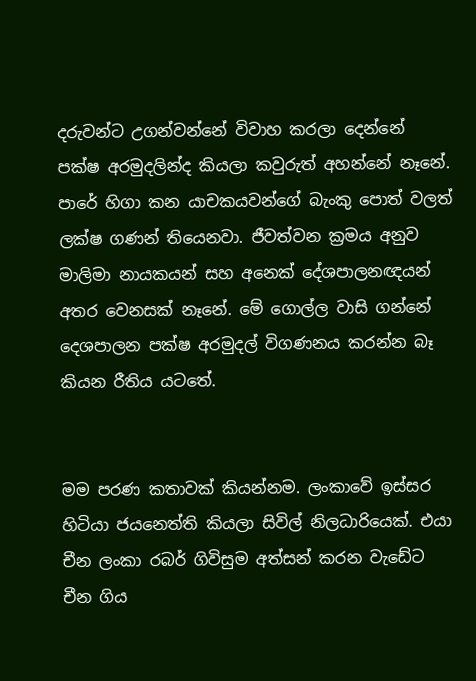දරුවන්ට උගන්වන්නේ විවාහ කරලා දෙන්නේ පක්ෂ අරමුදලින්ද කියලා කවුරුත් අහන්නේ නෑනේ. පාරේ හිගා කන යාචකයවන්ගේ බැංකු පොත් වලත් ලක්ෂ ගණන් තියෙනවා. ජීවත්වන ක්‍රමය අනුව මාලිමා නායකයන් සහ අනෙක් දේශපාලනඥයන් අතර වෙනසක් නෑනේ. මේ ගොල්ල වාසි ගන්නේ දෙශපාලන පක්ෂ අරමුදල් විගණනය කරන්න බෑ කියන රීතිය යටතේ.


මම පරණ කතාවක් කියන්නම. ලංකාවේ ඉස්සර හිටියා ජයනෙත්ති කියලා සිවිල් නිලධාරියෙක්. එයා චීන ලංකා රබර් ගිවිසුම අත්සන් කරන වැඩේට චීන ගිය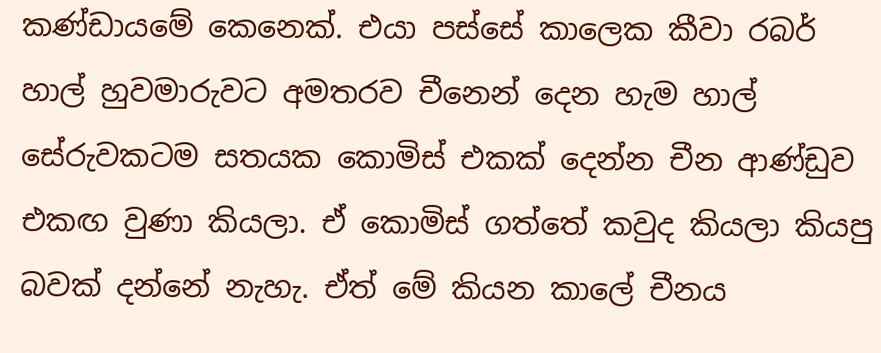කණ්ඩායමේ කෙනෙක්. එයා පස්සේ කාලෙක කීවා රබර් හාල් හුවමාරුවට අමතරව චීනෙන් දෙන හැම හාල් සේරුවකටම සතයක කොමිස් එකක් දෙන්න චීන ආණ්ඩුව එකඟ වුණා කියලා. ඒ කොමිස් ගත්තේ කවුද කියලා කියපු බවක් දන්නේ නැහැ. ඒත් මේ කියන කාලේ චීනය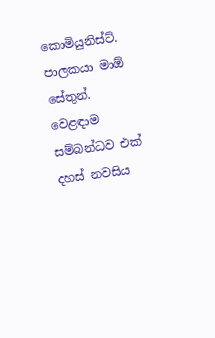කොමියුනිස්ට්. පාලකයා මාඕ සේතුන්.  වෙළඳාම සම්බන්ධව එක් දහස් නවසිය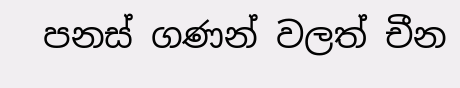පනස් ගණන් වලත් චීන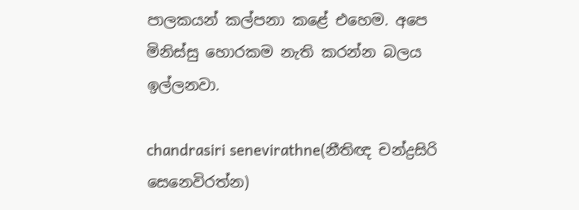පාලකයන් කල්පනා කළේ එහෙම. අපෙ මිනිස්සු හොරකම නැති කරන්න බලය ඉල්ලනවා.

chandrasiri senevirathne(නීතිඥ චන්ද්‍රසිරි සෙනෙවිරත්න)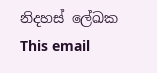නිදහස් ලේඛක
This email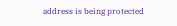address is being protected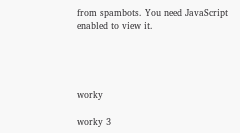from spambots. You need JavaScript enabled to view it.




worky

worky 3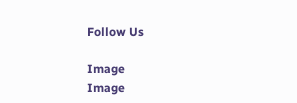Follow Us

Image
Image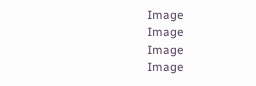Image
Image
Image
Image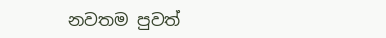නවතම පුවත්